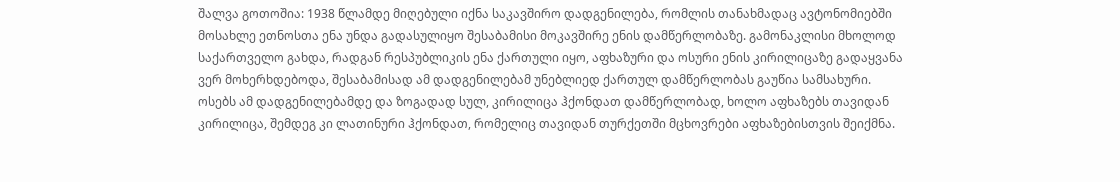შალვა გოთოშია: 1938 წლამდე მიღებული იქნა საკავშირო დადგენილება, რომლის თანახმადაც ავტონომიებში მოსახლე ეთნოსთა ენა უნდა გადასულიყო შესაბამისი მოკავშირე ენის დამწერლობაზე. გამონაკლისი მხოლოდ საქართველო გახდა, რადგან რესპუბლიკის ენა ქართული იყო, აფხაზური და ოსური ენის კირილიცაზე გადაყვანა ვერ მოხერხდებოდა, შესაბამისად ამ დადგენილებამ უნებლიედ ქართულ დამწერლობას გაუწია სამსახური. ოსებს ამ დადგენილებამდე და ზოგადად სულ, კირილიცა ჰქონდათ დამწერლობად, ხოლო აფხაზებს თავიდან კირილიცა, შემდეგ კი ლათინური ჰქონდათ, რომელიც თავიდან თურქეთში მცხოვრები აფხაზებისთვის შეიქმნა.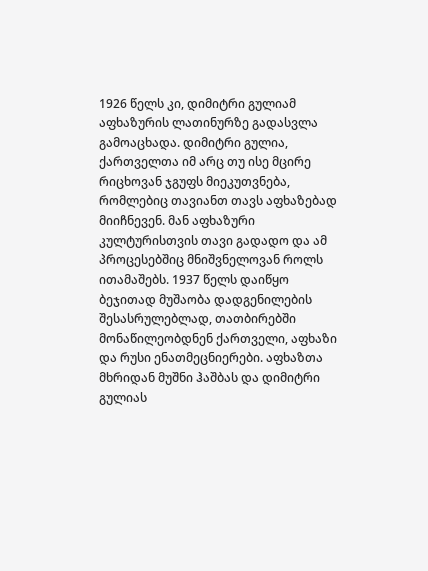1926 წელს კი, დიმიტრი გულიამ აფხაზურის ლათინურზე გადასვლა გამოაცხადა. დიმიტრი გულია, ქართველთა იმ არც თუ ისე მცირე რიცხოვან ჯგუფს მიეკუთვნება, რომლებიც თავიანთ თავს აფხაზებად მიიჩნევენ. მან აფხაზური კულტურისთვის თავი გადადო და ამ პროცესებშიც მნიშვნელოვან როლს ითამაშებს. 1937 წელს დაიწყო ბეჯითად მუშაობა დადგენილების შესასრულებლად, თათბირებში მონაწილეობდნენ ქართველი, აფხაზი და რუსი ენათმეცნიერები. აფხაზთა მხრიდან მუშნი ჰაშბას და დიმიტრი გულიას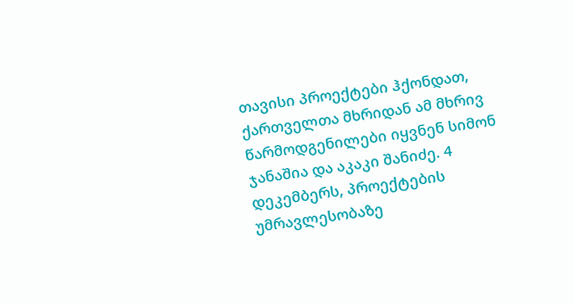თავისი პროექტები ჰქონდათ, ქართველთა მხრიდან ამ მხრივ წარმოდგენილები იყვნენ სიმონ ჯანაშია და აკაკი შანიძე. 4 დეკემბერს, პროექტების უმრავლესობაზე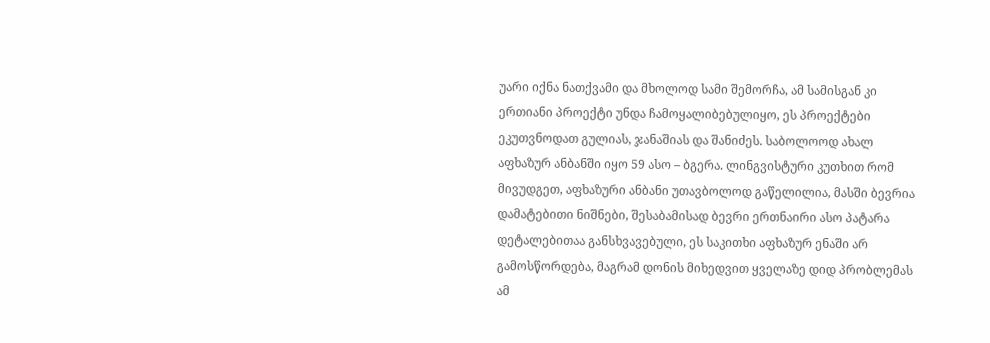უარი იქნა ნათქვამი და მხოლოდ სამი შემორჩა, ამ სამისგან კი ერთიანი პროექტი უნდა ჩამოყალიბებულიყო, ეს პროექტები ეკუთვნოდათ გულიას, ჯანაშიას და შანიძეს. საბოლოოდ ახალ აფხაზურ ანბანში იყო 59 ასო – ბგერა. ლინგვისტური კუთხით რომ მივუდგეთ, აფხაზური ანბანი უთავბოლოდ გაწელილია, მასში ბევრია დამატებითი ნიშნები, შესაბამისად ბევრი ერთნაირი ასო პატარა დეტალებითაა განსხვავებული, ეს საკითხი აფხაზურ ენაში არ გამოსწორდება, მაგრამ დონის მიხედვით ყველაზე დიდ პრობლემას ამ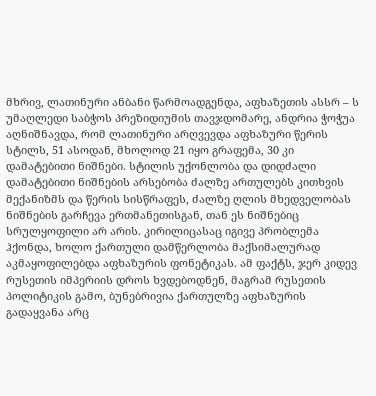მხრივ, ლათინური ანბანი წარმოადგენდა, აფხაზეთის ასსრ – ს უმაღლედი საბჭოს პრეზიდიუმის თავჯდომარე, ანდრია ჭოჭუა აღნიშნავდა, რომ ლათინური არღვევდა აფხაზური წერის სტილს, 51 ასოდან, მხოლოდ 21 იყო გრაფემა, 30 კი დამატებითი ნიშნები. სტილის უქონლობა და დიდძალი დამატებითი ნიშნების არსებობა ძალზე ართულებს კითხვის მექანიზმს და წერის სისწრაფეს, ძალზე ღლის მხედველობას ნიშნების გარჩევა ერთმანეთისგან, თან ეს ნიშნებიც სრულყოფილი არ არის. კირილიცასაც იგივე პრობლემა ჰქონდა, ხოლო ქართული დამწერლობა მაქსიმალურად აკმაყოფილებდა აფხაზურის ფონეტიკას. ამ ფაქტს, ჯერ კიდევ რუსეთის იმპერიის დროს ხვდებოდნენ, მაგრამ რუსეთის პოლიტიკის გამო, ბუნებრივია ქართულზე აფხაზურის გადაყვანა არც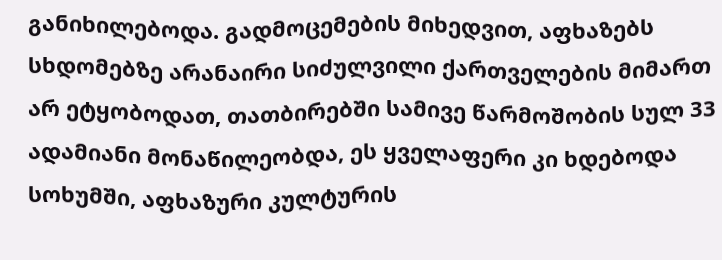განიხილებოდა. გადმოცემების მიხედვით, აფხაზებს სხდომებზე არანაირი სიძულვილი ქართველების მიმართ არ ეტყობოდათ, თათბირებში სამივე წარმოშობის სულ 33 ადამიანი მონაწილეობდა, ეს ყველაფერი კი ხდებოდა სოხუმში, აფხაზური კულტურის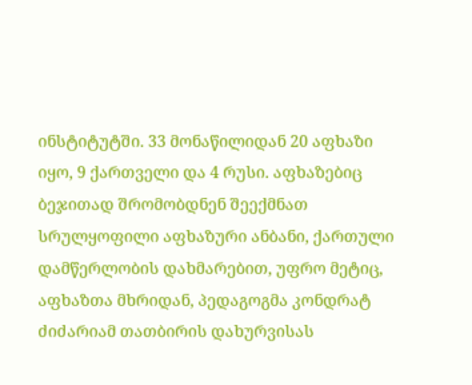ინსტიტუტში. 33 მონაწილიდან 20 აფხაზი იყო, 9 ქართველი და 4 რუსი. აფხაზებიც ბეჯითად შრომობდნენ შეექმნათ სრულყოფილი აფხაზური ანბანი, ქართული დამწერლობის დახმარებით, უფრო მეტიც, აფხაზთა მხრიდან, პედაგოგმა კონდრატ ძიძარიამ თათბირის დახურვისას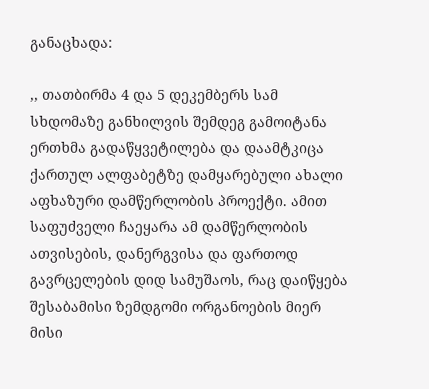განაცხადა:

,, თათბირმა 4 და 5 დეკემბერს სამ სხდომაზე განხილვის შემდეგ გამოიტანა ერთხმა გადაწყვეტილება და დაამტკიცა ქართულ ალფაბეტზე დამყარებული ახალი აფხაზური დამწერლობის პროექტი. ამით საფუძველი ჩაეყარა ამ დამწერლობის ათვისების, დანერგვისა და ფართოდ გავრცელების დიდ სამუშაოს, რაც დაიწყება შესაბამისი ზემდგომი ორგანოების მიერ მისი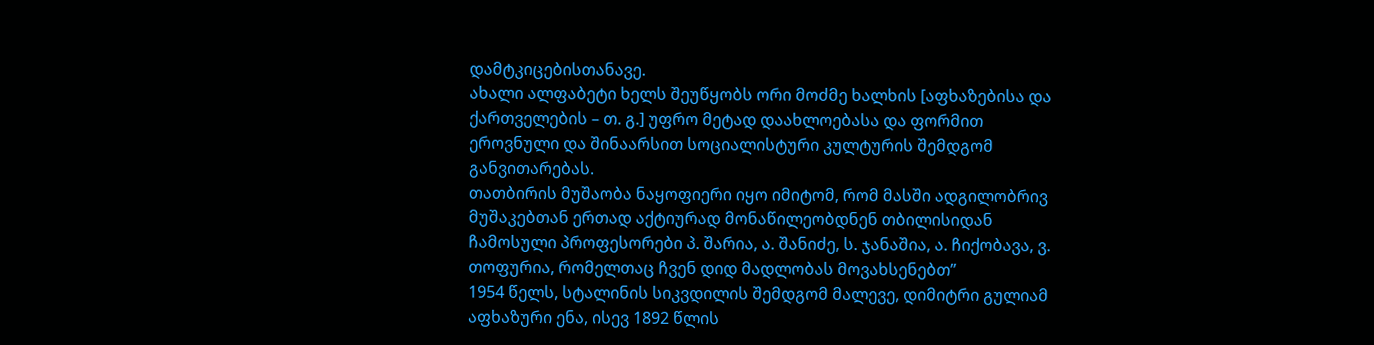დამტკიცებისთანავე.
ახალი ალფაბეტი ხელს შეუწყობს ორი მოძმე ხალხის [აფხაზებისა და ქართველების – თ. გ.] უფრო მეტად დაახლოებასა და ფორმით ეროვნული და შინაარსით სოციალისტური კულტურის შემდგომ განვითარებას.
თათბირის მუშაობა ნაყოფიერი იყო იმიტომ, რომ მასში ადგილობრივ მუშაკებთან ერთად აქტიურად მონაწილეობდნენ თბილისიდან ჩამოსული პროფესორები პ. შარია, ა. შანიძე, ს. ჯანაშია, ა. ჩიქობავა, ვ. თოფურია, რომელთაც ჩვენ დიდ მადლობას მოვახსენებთ”
1954 წელს, სტალინის სიკვდილის შემდგომ მალევე, დიმიტრი გულიამ აფხაზური ენა, ისევ 1892 წლის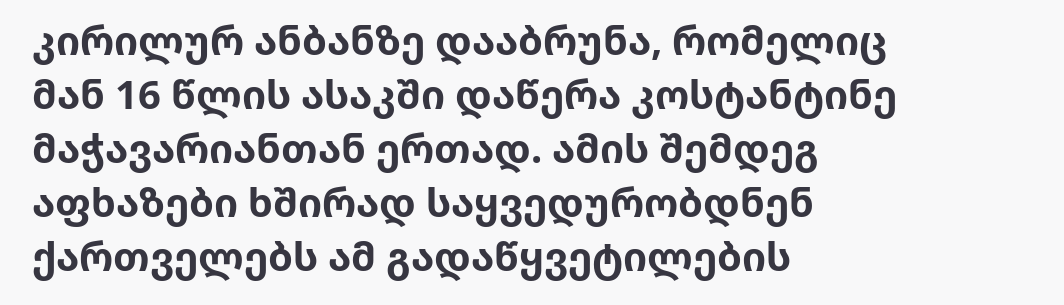კირილურ ანბანზე დააბრუნა, რომელიც მან 16 წლის ასაკში დაწერა კოსტანტინე მაჭავარიანთან ერთად. ამის შემდეგ აფხაზები ხშირად საყვედურობდნენ ქართველებს ამ გადაწყვეტილების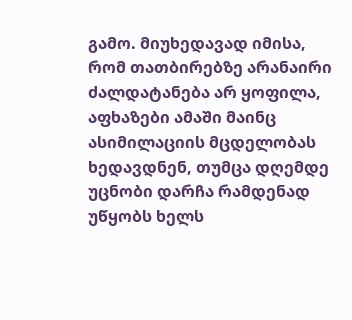გამო. მიუხედავად იმისა, რომ თათბირებზე არანაირი ძალდატანება არ ყოფილა, აფხაზები ამაში მაინც ასიმილაციის მცდელობას ხედავდნენ, თუმცა დღემდე უცნობი დარჩა რამდენად უწყობს ხელს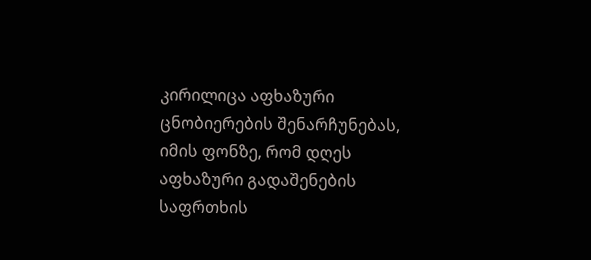კირილიცა აფხაზური ცნობიერების შენარჩუნებას, იმის ფონზე, რომ დღეს აფხაზური გადაშენების საფრთხის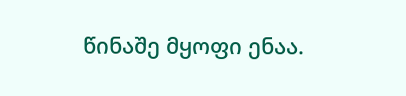წინაშე მყოფი ენაა.